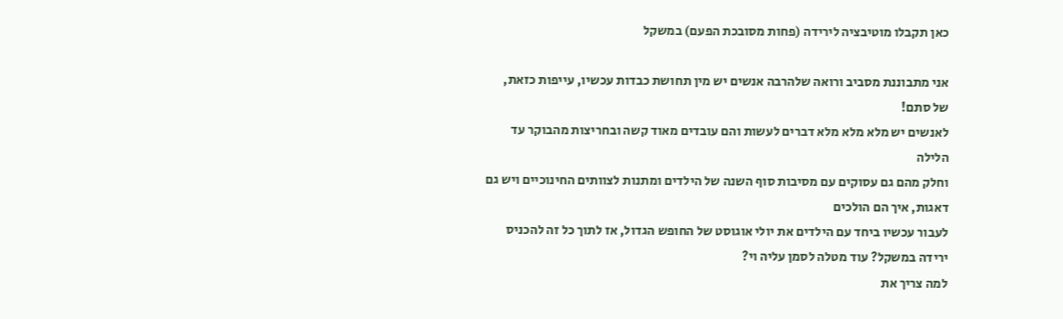כאן תקבלו מוטיבציה לירידה (פחות מסובכת הפעם) במשקל

אני מתבוננת מסביב ורואה שלהרבה אנשים יש מין תחושת כבדות עכשיו, עייפות כזאת, של סתם!
לאנשים יש מלא מלא מלא דברים לעשות והם עובדים מאוד קשה ובחריצות מהבוקר עד הלילה
וחלק מהם גם עסוקים עם מסיבות סוף השנה של הילדים ומתנות לצוותים החינוכיים ויש גם דאגות, איך הם הולכים
לעבור עכשיו ביחד עם הילדים את יולי אוגוסט של החופש הגדול, אז לתוך כל זה להכניס ירידה במשקל? עוד מטלה לסמן עליה וי?
למה צריך את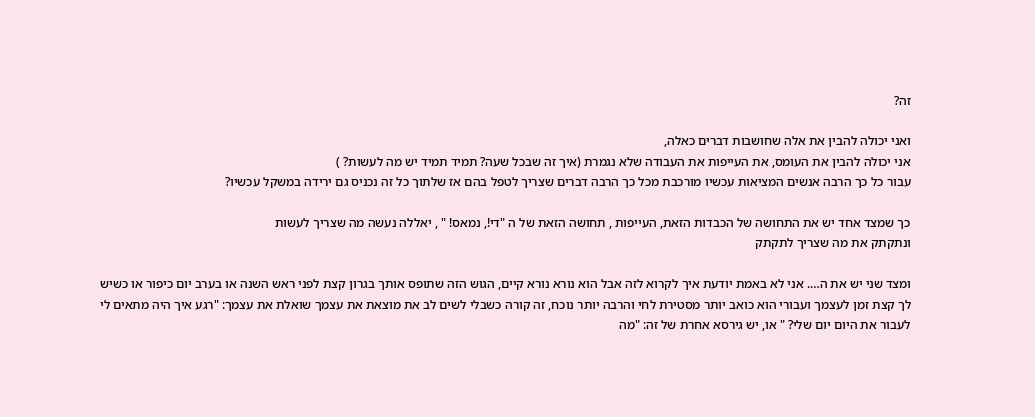זה?

ואני יכולה להבין את אלה שחושבות דברים כאלה,
אני יכולה להבין את העומס, את העייפות את העבודה שלא נגמרת (איך זה שבכל שעה? תמיד תמיד יש מה לעשות? )
עבור כל כך הרבה אנשים המציאות עכשיו מורכבת מכל כך הרבה דברים שצריך לטפל בהם אז שלתוך כל זה נכניס גם ירידה במשקל עכשיו?

כך שמצד אחד יש את התחושה של הכבדות הזאת, העייפות , תחושה הזאת של ה "די!, נמאס! " , יאללה נעשה מה שצריך לעשות
ונתקתק את מה שצריך לתקתק

ומצד שני יש את ה…. אני לא באמת יודעת איך לקרוא לזה אבל הוא נורא נורא קיים, הגוש הזה שתופס אותך בגרון קצת לפני ראש השנה או בערב יום כיפור או כשיש לך קצת זמן לעצמך ועבורי הוא כואב יותר מסטירת לחי והרבה יותר נוכח, זה קורה כשבלי לשים לב את מוצאת את עצמך שואלת את עצמך: "רגע איך היה מתאים לי לעבור את היום יום שלי? " או, יש גירסא אחרת של זה: "מה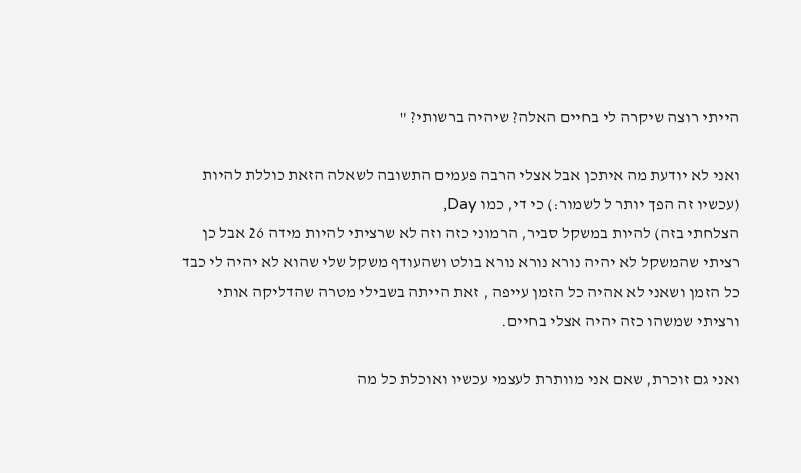הייתי רוצה שיקרה לי בחיים האלה? שיהיה ברשותי? "

ואני לא יודעת מה איתכן אבל אצלי הרבה פעמים התשובה לשאלה הזאת כוללת להיות (עכשיו זה הפך יותר ל לשמור:) כי די, כמו Day,
הצלחתי בזה) להיות במשקל סביר, הרמוני כזה וזה לא שרציתי להיות מידה 26 אבל כן רציתי שהמשקל לא יהיה נורא נורא נורא בולט ושהעודף משקל שלי שהוא לא יהיה לי כבד כל הזמן ושאני לא אהיה כל הזמן עייפה , זאת הייתה בשבילי מטרה שהדליקה אותי ורציתי שמשהו כזה יהיה אצלי בחיים.

ואני גם זוכרת, שאם אני מוותרת לעצמי עכשיו ואוכלת כל מה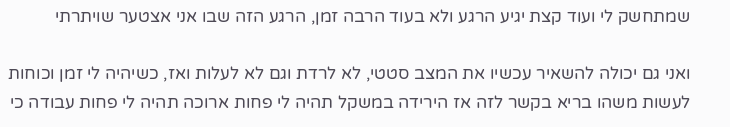שמתחשק לי ועוד קצת יגיע הרגע ולא בעוד הרבה זמן, הרגע הזה שבו אני אצטער שויתרתי

ואני גם יכולה להשאיר עכשיו את המצב סטטי, לא לרדת וגם לא לעלות ואז, כשיהיה לי זמן וכוחות לעשות משהו בריא בקשר לזה אז הירידה במשקל תהיה לי פחות ארוכה תהיה לי פחות עבודה כי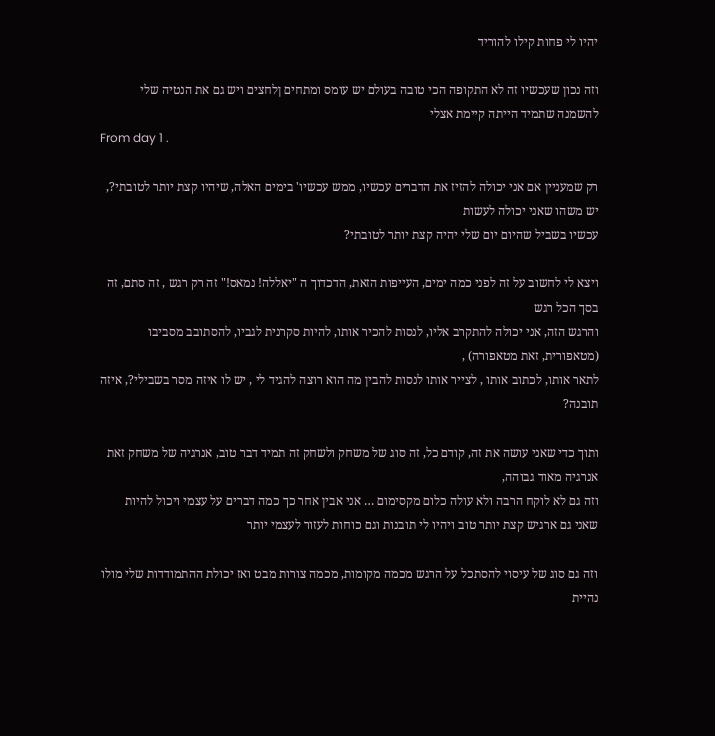יהיו לי פחות קילו להוריד

וזה נכון שעכשיו זה לא התקופה הכי טובה בעולם יש עומס ומתחים ןלחצים ויש גם את הנטיה שלי להשמנה שתמיד הייתה קיימת אצלי
From day 1 .

רק שמעניין אם אני יכולה להזיז את הדברים עכשיו, ממש עכשיו' בימים האלה, שיהיו קצת יותר לטובתי?, יש משהו שאני יכולה לעשות
עכשיו בשביל שהיום יום שלי יהיה קצת יותר לטובתי?

ויצא לי לחשוב על זה לפני כמה ימים, העייפות הזאת, הדכדוך ה "יאללה! נמאס!" זה רק רגש , זה סתם, זה בסך הכל רגש
והרגש הזה, אני יכולה להתקרב אליו, לנסות להכיר אותו, להיות סקרנית לגביו, להסתובב מסביבו (מטאפורית, זאת מטאפורה) ,
לתאר אותו, לכתוב אותו , לצייר אותו לנסות להבין מה הוא רוצה להגיד לי , יש לו איזה מסר בשבילי?, איזה תובנה?

ותוך כדי שאני עושה את זה, קודם כל, זה סוג של משחק ולשחק זה תמיד דבר טוב, אנרגיה של משחק זאת אנרגיה מאוד גבוהה,
וזה גם לא לוקח הרבה ולא עולה כלום מקסימום … אני אבין אחר כך כמה דברים על עצמי ויכול להיות שאני גם ארגיש קצת יותר טוב ויהיו לי תובנות וגם כוחות לעזור לעצמי יותר

וזה גם סוג של עיסוי להסתכל על הרגש מכמה מקומות, מכמה צורות מבט ואז יכולת ההתמודדות שלי מולו נהיית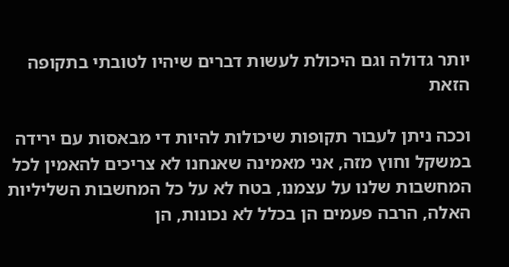יותר גדולה וגם היכולת לעשות דברים שיהיו לטובתי בתקופה הזאת

וככה ניתן לעבור תקופות שיכולות להיות די מבאסות עם ירידה במשקל וחוץ מזה, אני מאמינה שאנחנו לא צריכים להאמין לכל המחשבות שלנו על עצמנו, בטח לא על כל המחשבות השליליות האלה, הרבה פעמים הן בכלל לא נכונות, הן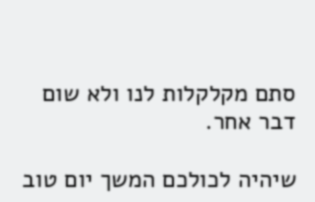סתם מקלקלות לנו ולא שום דבר אחר.

שיהיה לכולכם המשך יום טוב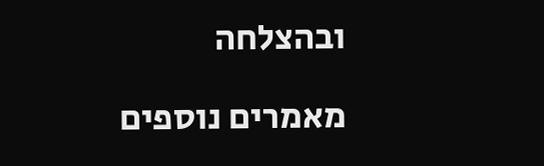ובהצלחה

מאמרים נוספים